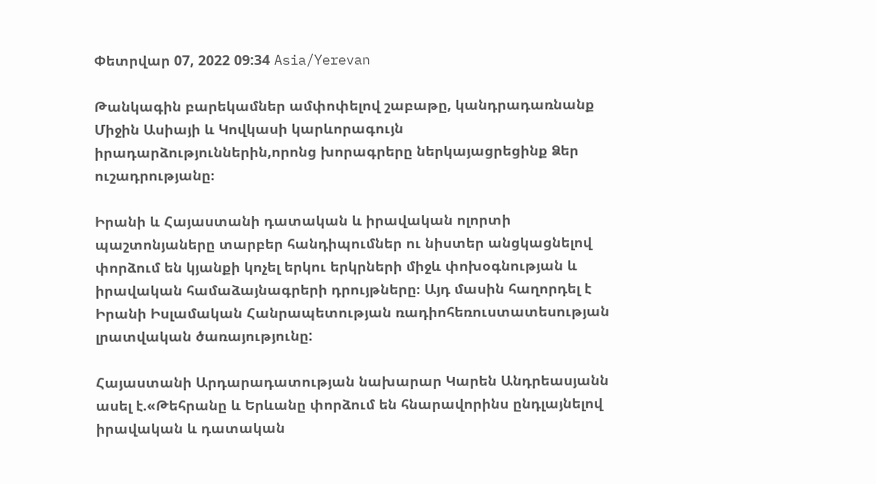Փետրվար 07, 2022 09:34 Asia/Yerevan

Թանկագին բարեկամներ ամփոփելով շաբաթը, կանդրադառնանք Միջին Ասիայի և Կովկասի կարևորագույն իրադարձություններին,որոնց խորագրերը ներկայացրեցինք Ձեր ուշադրությանը։

Իրանի և Հայաստանի դատական և իրավական ոլորտի պաշտոնյաները տարբեր հանդիպումներ ու նիստեր անցկացնելով փորձում են կյանքի կոչել երկու երկրների միջև փոխօգնության և իրավական համաձայնագրերի դրույթները։ Այդ մասին հաղորդել է Իրանի Իսլամական Հանրապետության ռադիոհեռուստատեսության լրատվական ծառայությունը:

Հայաստանի Արդարադատության նախարար Կարեն Անդրեասյանն ասել է.«Թեհրանը և Երևանը փորձում են հնարավորինս ընդլայնելով իրավական և դատական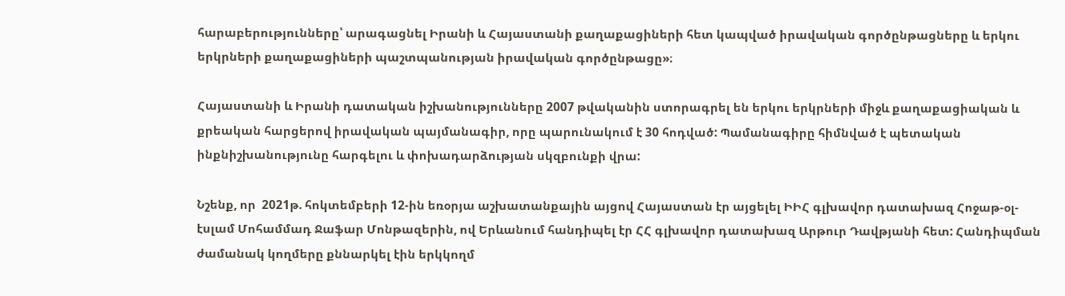հարաբերությունները՝ արագացնել Իրանի և Հայաստանի քաղաքացիների հետ կապված իրավական գործընթացները և երկու երկրների քաղաքացիների պաշտպանության իրավական գործընթացը»։

Հայաստանի և Իրանի դատական իշխանությունները 2007 թվականին ստորագրել են երկու երկրների միջև քաղաքացիական և քրեական հարցերով իրավական պայմանագիր, որը պարունակում է 30 հոդված: Պամանագիրը հիմնված է պետական ինքնիշխանությունը հարգելու և փոխադարձության սկզբունքի վրա:

Նշենք, որ  2021թ. հոկտեմբերի 12-ին եռօրյա աշխատանքային այցով Հայաստան էր այցելել ԻԻՀ գլխավոր դատախազ Հոջաթ-օլ-էսլամ Մոհամմադ Ջաֆար Մոնթազերին, ով Երևանում հանդիպել էր ՀՀ գլխավոր դատախազ Արթուր Դավթյանի հետ: Հանդիպման ժամանակ կողմերը քննարկել էին երկկողմ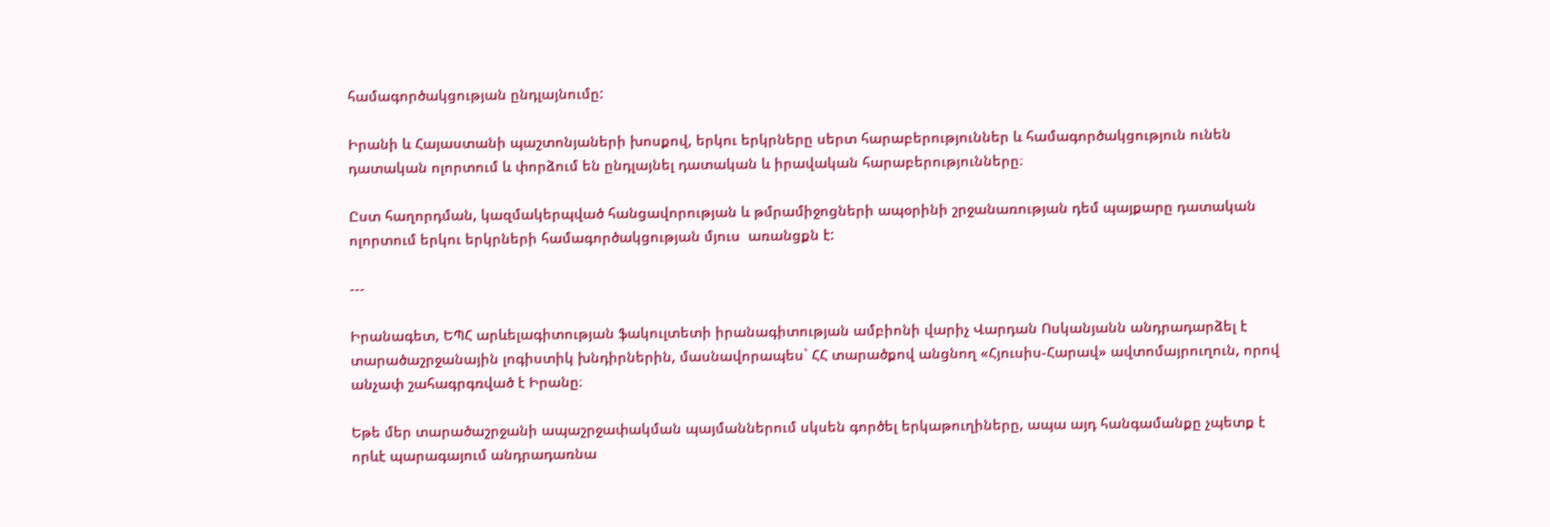համագործակցության ընդլայնումը:

Իրանի և Հայաստանի պաշտոնյաների խոսքով, երկու երկրները սերտ հարաբերություններ և համագործակցություն ունեն դատական ոլորտում և փորձում են ընդլայնել դատական և իրավական հարաբերությունները։

Ըստ հաղորդման, կազմակերպված հանցավորության և թմրամիջոցների ապօրինի շրջանառության դեմ պայքարը դատական ոլորտում երկու երկրների համագործակցության մյուս  առանցքն է:

---

Իրանագետ, ԵՊՀ արևելագիտության ֆակուլտետի իրանագիտության ամբիոնի վարիչ Վարդան Ոսկանյանն անդրադարձել է տարածաշրջանային լոգիստիկ խնդիրներին, մասնավորապես` ՀՀ տարածքով անցնող «Հյուսիս-Հարավ» ավտոմայրուղուն, որով անչափ շահագրգռված է Իրանը։

Եթե մեր տարածաշրջանի ապաշրջափակման պայմաններում սկսեն գործել երկաթուղիները, ապա այդ հանգամանքը չպետք է որևէ պարագայում անդրադառնա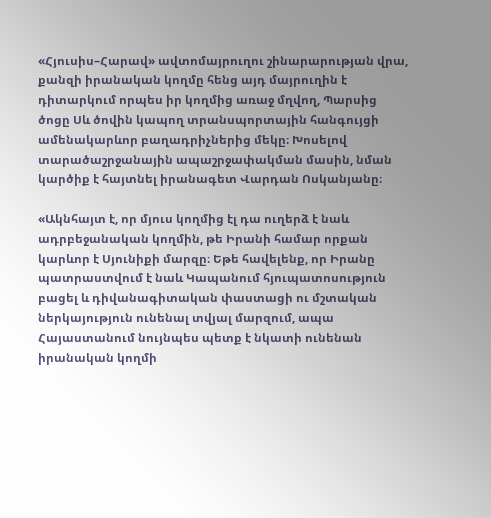«Հյուսիս–Հարավ» ավտոմայրուղու շինարարության վրա, քանզի իրանական կողմը հենց այդ մայրուղին է դիտարկում որպես իր կողմից առաջ մղվող, Պարսից ծոցը Սև ծովին կապող տրանսպորտային հանգույցի ամենակարևոր բաղադրիչներից մեկը։ Խոսելով տարածաշրջանային ապաշրջափակման մասին, նման կարծիք է հայտնել իրանագետ Վարդան Ոսկանյանը։

«Ակնհայտ է, որ մյուս կողմից էլ դա ուղերձ է նաև ադրբեջանական կողմին, թե Իրանի համար որքան կարևոր է Սյունիքի մարզը։ Եթե հավելենք, որ Իրանը պատրաստվում է նաև Կապանում հյուպատոսություն բացել և դիվանագիտական փաստացի ու մշտական ներկայություն ունենալ տվյալ մարզում, ապա Հայաստանում նույնպես պետք է նկատի ունենան իրանական կողմի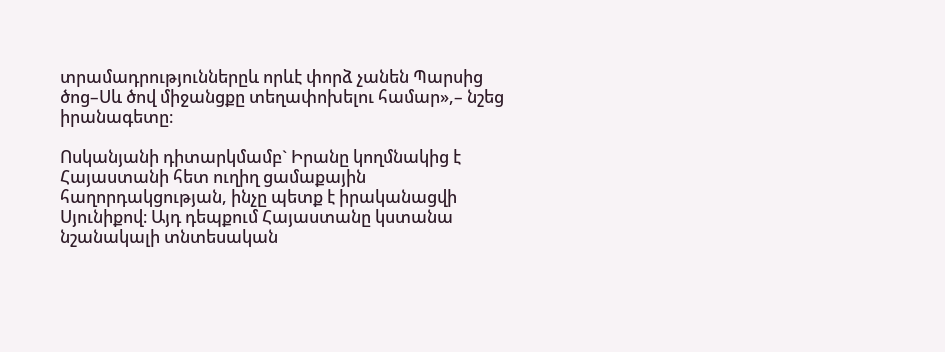տրամադրություններըև որևէ փորձ չանեն Պարսից ծոց–Սև ծով միջանցքը տեղափոխելու համար»,– նշեց իրանագետը։

Ոսկանյանի դիտարկմամբ` Իրանը կողմնակից է Հայաստանի հետ ուղիղ ցամաքային հաղորդակցության, ինչը պետք է իրականացվի Սյունիքով։ Այդ դեպքում Հայաստանը կստանա նշանակալի տնտեսական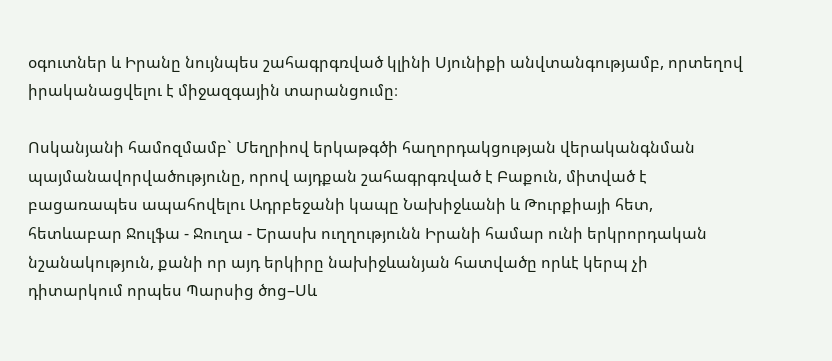օգուտներ և Իրանը նույնպես շահագրգռված կլինի Սյունիքի անվտանգությամբ, որտեղով իրականացվելու է միջազգային տարանցումը։

Ոսկանյանի համոզմամբ` Մեղրիով երկաթգծի հաղորդակցության վերականգնման պայմանավորվածությունը, որով այդքան շահագրգռված է Բաքուն, միտված է բացառապես ապահովելու Ադրբեջանի կապը Նախիջևանի և Թուրքիայի հետ, հետևաբար Ջուլֆա - Ջուղա - Երասխ ուղղությունն Իրանի համար ունի երկրորդական նշանակություն, քանի որ այդ երկիրը նախիջևանյան հատվածը որևէ կերպ չի դիտարկում որպես Պարսից ծոց–Սև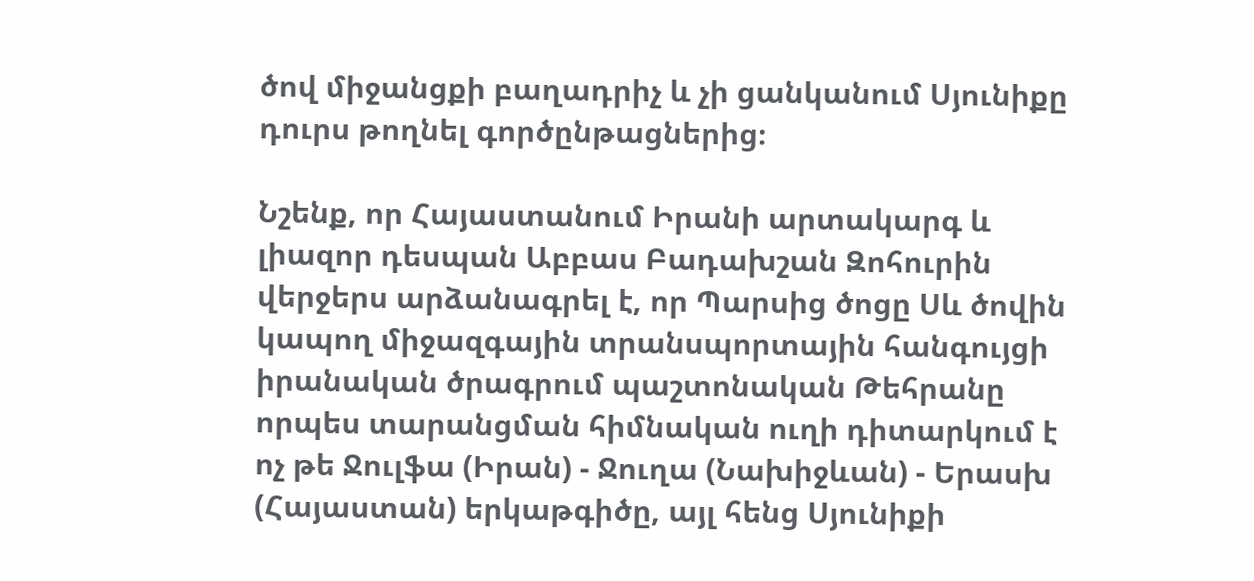ծով միջանցքի բաղադրիչ և չի ցանկանում Սյունիքը դուրս թողնել գործընթացներից։

Նշենք, որ Հայաստանում Իրանի արտակարգ և լիազոր դեսպան Աբբաս Բադախշան Զոհուրին վերջերս արձանագրել է, որ Պարսից ծոցը Սև ծովին կապող միջազգային տրանսպորտային հանգույցի իրանական ծրագրում պաշտոնական Թեհրանը որպես տարանցման հիմնական ուղի դիտարկում է ոչ թե Ջուլֆա (Իրան) - Ջուղա (Նախիջևան) - Երասխ (Հայաստան) երկաթգիծը, այլ հենց Սյունիքի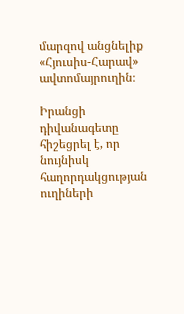մարզով անցնելիք «Հյուսիս-Հարավ» ավտոմայրուղին։

Իրանցի դիվանագետը հիշեցրել է, որ նույնիսկ հաղորդակցության ուղիների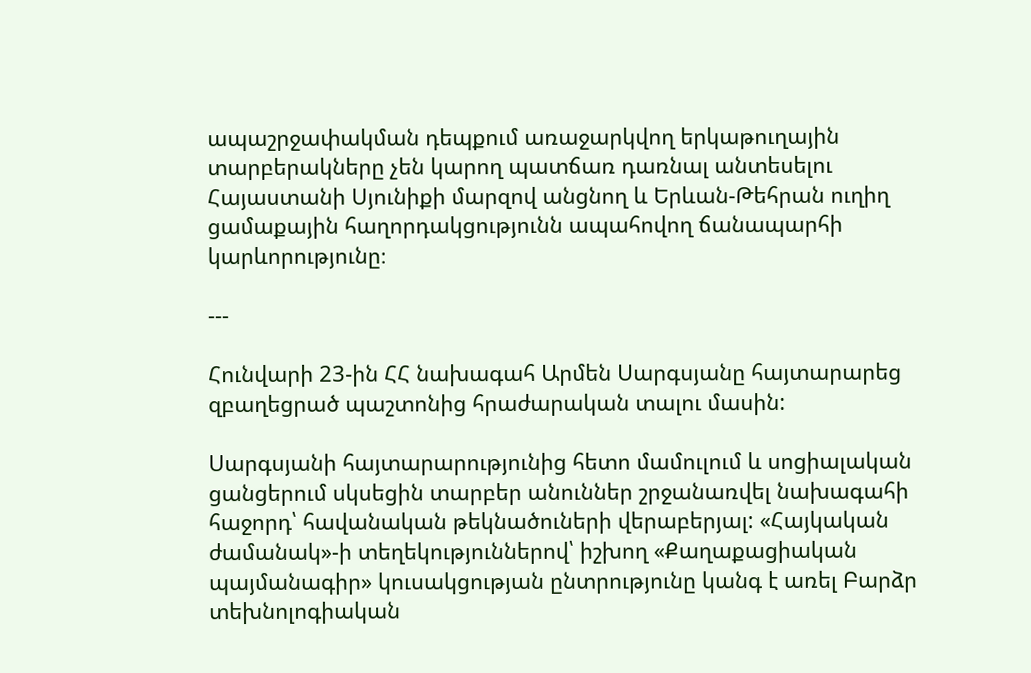ապաշրջափակման դեպքում առաջարկվող երկաթուղային տարբերակները չեն կարող պատճառ դառնալ անտեսելու Հայաստանի Սյունիքի մարզով անցնող և Երևան-Թեհրան ուղիղ ցամաքային հաղորդակցությունն ապահովող ճանապարհի կարևորությունը։

---

Հունվարի 23-ին ՀՀ նախագահ Արմեն Սարգսյանը հայտարարեց զբաղեցրած պաշտոնից հրաժարական տալու մասին:

Սարգսյանի հայտարարությունից հետո մամուլում և սոցիալական ցանցերում սկսեցին տարբեր անուններ շրջանառվել նախագահի հաջորդ՝ հավանական թեկնածուների վերաբերյալ: «Հայկական ժամանակ»-ի տեղեկություններով՝ իշխող «Քաղաքացիական պայմանագիր» կուսակցության ընտրությունը կանգ է առել Բարձր տեխնոլոգիական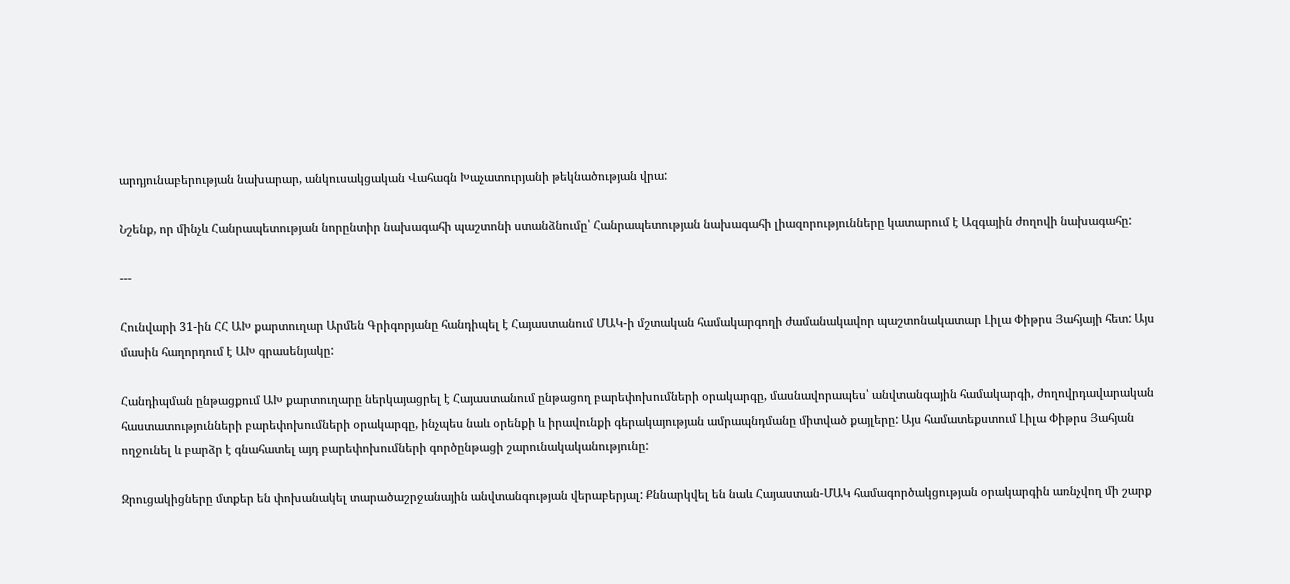արդյունաբերության նախարար, անկուսակցական Վահագն Խաչատուրյանի թեկնածության վրա:

Նշենք, որ մինչև Հանրապետության նորընտիր նախագահի պաշտոնի ստանձնումը՝ Հանրապետության նախագահի լիազորությունները կատարում է Ազգային ժողովի նախագահը:

---

Հունվարի 31-ին ՀՀ ԱԽ քարտուղար Արմեն Գրիգորյանը հանդիպել է Հայաստանում ՄԱԿ-ի մշտական համակարգողի ժամանակավոր պաշտոնակատար Լիլա Փիթրս Յահյայի հետ: Այս մասին հաղորդում է ԱԽ գրասենյակը:

Հանդիպման ընթացքում ԱԽ քարտուղարը ներկայացրել է Հայաստանում ընթացող բարեփոխումների օրակարգը, մասնավորապես՝ անվտանգային համակարգի, ժողովրդավարական հաստատությունների բարեփոխումների օրակարգը, ինչպես նաև օրենքի և իրավունքի գերակայության ամրապնդմանը միտված քայլերը: Այս համատեքստում Լիլա Փիթրս Յահյան ողջունել և բարձր է գնահատել այդ բարեփոխումների գործընթացի շարունակականությունը:

Զրուցակիցները մտքեր են փոխանակել տարածաշրջանային անվտանգության վերաբերյալ: Քննարկվել են նաև Հայաստան-ՄԱԿ համագործակցության օրակարգին առնչվող մի շարք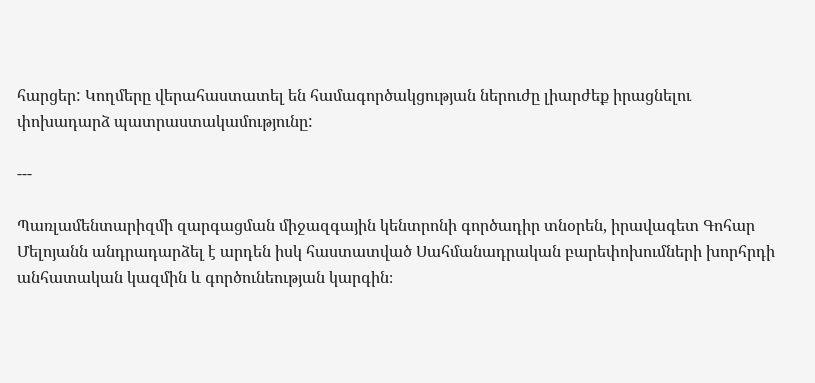հարցեր: Կողմերը վերահաստատել են համագործակցության ներուժը լիարժեք իրացնելու փոխադարձ պատրաստակամությունը:

---

Պառլամենտարիզմի զարգացման միջազգային կենտրոնի գործադիր տնօրեն, իրավագետ Գոհար Մելոյանն անդրադարձել է արդեն իսկ հաստատված Սահմանադրական բարեփոխումների խորհրդի անհատական կազմին և գործունեության կարգին։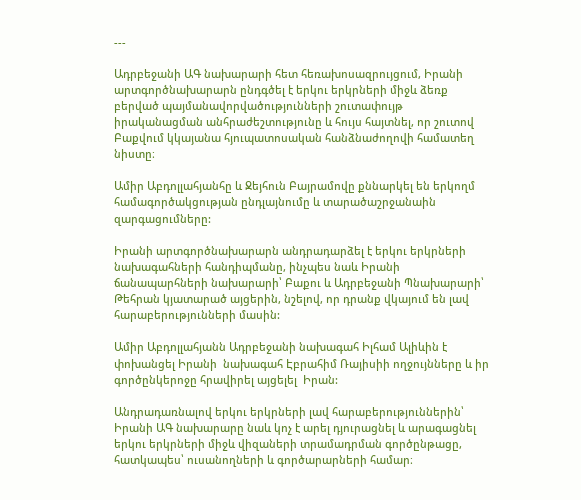---

Ադրբեջանի ԱԳ նախարարի հետ հեռախոսազրույցում, Իրանի արտգործնախարարն ընդգծել է երկու երկրների միջև ձեռք բերված պայմանավորվածությունների շուտափույթ իրականացման անհրաժեշտությունը և հույս հայտնել, որ շուտով Բաքվում կկայանա հյուպատոսական հանձնաժողովի համատեղ նիստը։

Ամիր Աբդոլլահյանհը և Ջեյհուն Բայրամովը քննարկել են երկողմ համագործակցության ընդլայնումը և տարածաշրջանաին զարգացումները:

Իրանի արտգործնախարարն անդրադարձել է երկու երկրների նախագահների հանդիպմանը, ինչպես նաև Իրանի  ճանապարհների նախարարի՝ Բաքու և Ադրբեջանի Պնախարարի՝ Թեհրան կյատարած այցերին, նշելով, որ դրանք վկայում են լավ  հարաբերությունների մասին:

Ամիր Աբդոլլահյանն Ադրբեջանի նախագահ Իլհամ Ալիևին է փոխանցել Իրանի  նախագահ Էբրահիմ Ռայիսիի ողջույնները և իր գործընկերոջը հրավիրել այցելել  Իրան:

Անդրադառնալով երկու երկրների լավ հարաբերություններին՝ Իրանի ԱԳ նախարարը նաև կոչ է արել դյուրացնել և արագացնել երկու երկրների միջև վիզաների տրամադրման գործընթացը, հատկապես՝ ուսանողների և գործարարների համար։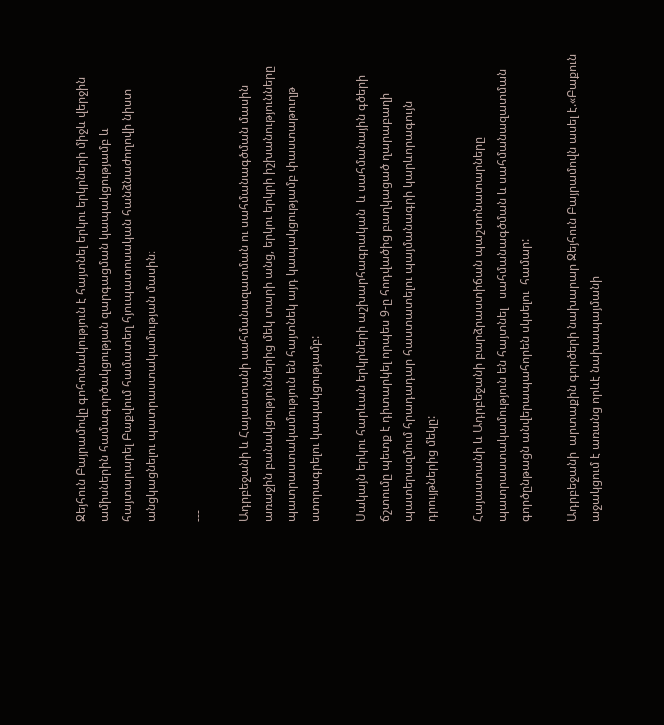Ջեյհուն Բայրամովը գոհունակություն է հայտնել երկու երկրների միջև վերջին ամիսներին համագործակցության զարգացման կապակցությամբ և հայտարարել Բաքվում համատեղ հյուպատոսական հանձնաժողովի նիստ անցկացնելու պատրաստակամության մասին։

---

Ադրբեջանի և Հայաստանի սահմանազատման ու սահմանագծման մասին առաջին բանակցություններից մեկ տարի անց, երկու երկրի իշխանությունները պատրաստակամություն են հայտնեկ այդ կապակցությամբ փաստաթուղթ ստորագրելու կապակցությամբ:

Սակայն երկու հարևան երկրների աշխարհագրական  և սահմանային գծերի ճշտումը պետք է դիտարկել որպես 9-ը հոդվածից բաղկացած ղարաբաղի պատերազմում հրադադար հաստատելու պայմանագրի կարևորագույն դրույթներից մեկը:

Հայաստանի և Ադրբեջանի բարձրաստիճան պաշտոնատարները պատրաստակամություն են հայտնել   սահմանագծման և սահմանազատման գործընթացն անվերապահորեն սկսելու  համար:

Ադրբեջանի  արտաքին գործերի նախարար Ջեյհուն Բայրամովն ասել է.«Բաքուն աջակցում է առանց որևէ նախապայմանի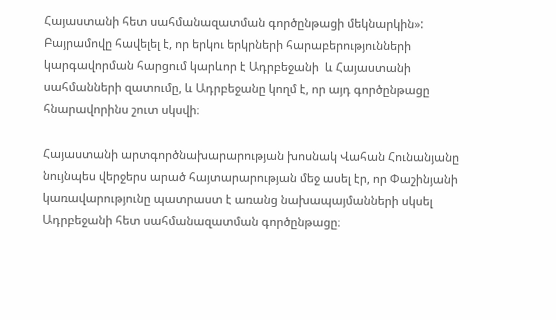Հայաստանի հետ սահմանազատման գործընթացի մեկնարկին»: Բայրամովը հավելել է, որ երկու երկրների հարաբերությունների կարգավորման հարցում կարևոր է Ադրբեջանի  և Հայաստանի սահմանների զատումը, և Ադրբեջանը կողմ է, որ այդ գործընթացը հնարավորինս շուտ սկսվի։

Հայաստանի արտգործնախարարության խոսնակ Վահան Հունանյանը նույնպես վերջերս արած հայտարարության մեջ ասել էր, որ Փաշինյանի կառավարությունը պատրաստ է առանց նախապայմանների սկսել Ադրբեջանի հետ սահմանազատման գործընթացը։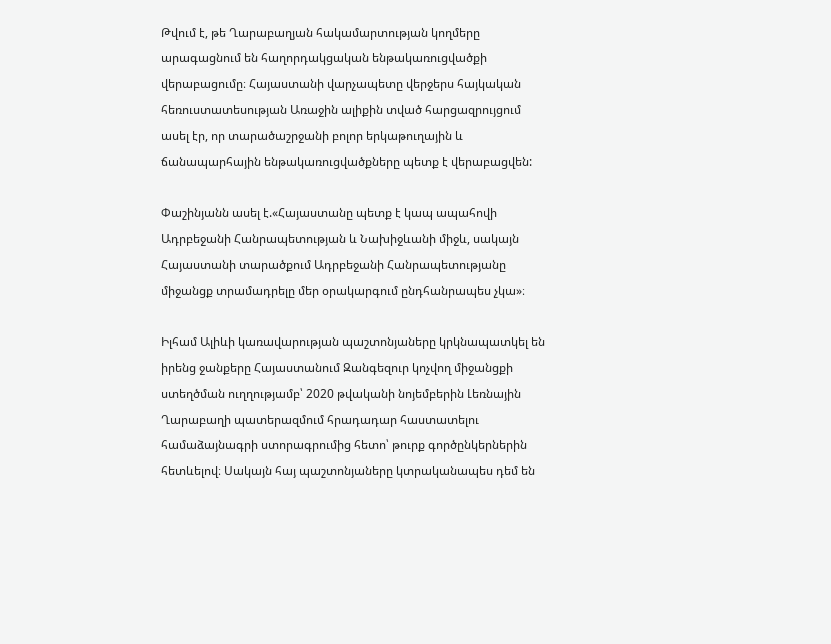Թվում է, թե Ղարաբաղյան հակամարտության կողմերը  արագացնում են հաղորդակցական ենթակառուցվածքի վերաբացումը։ Հայաստանի վարչապետը վերջերս հայկական հեռուստատեսության Առաջին ալիքին տված հարցազրույցում ասել էր, որ տարածաշրջանի բոլոր երկաթուղային և ճանապարհային ենթակառուցվածքները պետք է վերաբացվեն:

Փաշինյանն ասել է.«Հայաստանը պետք է կապ ապահովի Ադրբեջանի Հանրապետության և Նախիջևանի միջև, սակայն Հայաստանի տարածքում Ադրբեջանի Հանրապետությանը միջանցք տրամադրելը մեր օրակարգում ընդհանրապես չկա»։

Իլհամ Ալիևի կառավարության պաշտոնյաները կրկնապատկել են իրենց ջանքերը Հայաստանում Զանգեզուր կոչվող միջանցքի ստեղծման ուղղությամբ՝ 2020 թվականի նոյեմբերին Լեռնային Ղարաբաղի պատերազմում հրադադար հաստատելու համաձայնագրի ստորագրումից հետո՝ թուրք գործընկերներին հետևելով։ Սակայն հայ պաշտոնյաները կտրականապես դեմ են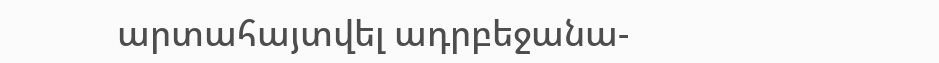արտահայտվել ադրբեջանա-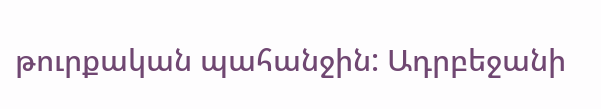թուրքական պահանջին: Ադրբեջանի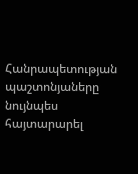Հանրապետության պաշտոնյաները նույնպես հայտարարել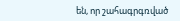են, որ շահագրգռված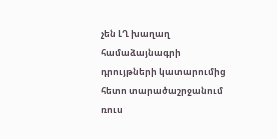չեն ԼՂ խաղաղ համաձայնագրի դրույթների կատարումից հետո տարածաշրջանում ռուս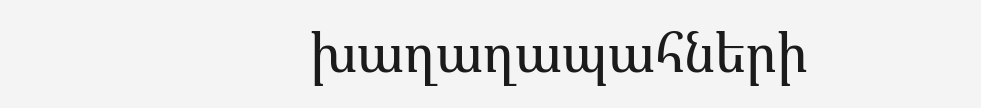խաղաղապահների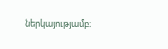ներկայությամբ։